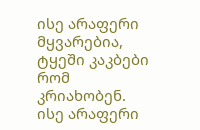ისე არაფერი მყვარებია, ტყეში კაკბები რომ კრიახობენ.
ისე არაფერი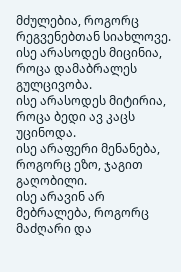მძულებია, როგორც რეგვენებთან სიახლოვე.
ისე არასოდეს მიცინია, როცა დამაბრალეს გულცივობა.
ისე არასოდეს მიტირია, როცა ბედი ავ კაცს უცინოდა.
ისე არაფერი მენანება, როგორც ეზო, ჯაგით გაღობილი.
ისე არავინ არ მებრალება, როგორც მაძღარი და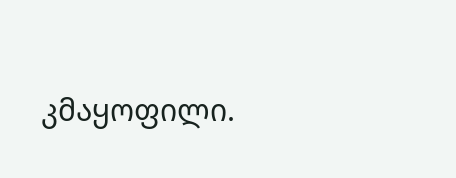კმაყოფილი.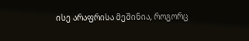ისე არაფრისა მეშინია, როგორც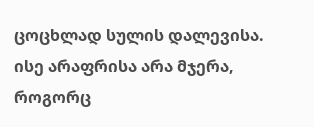ცოცხლად სულის დალევისა.
ისე არაფრისა არა მჯერა, როგორც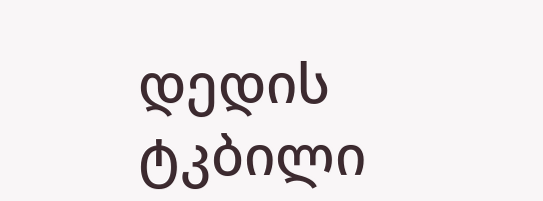დედის ტკბილი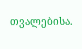თვალებისა.